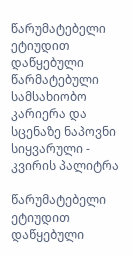წარუმატებელი ეტიუდით დაწყებული წარმატებული სამსახიობო კარიერა და სცენაზე ნაპოვნი სიყვარული - კვირის პალიტრა

წარუმატებელი ეტიუდით დაწყებული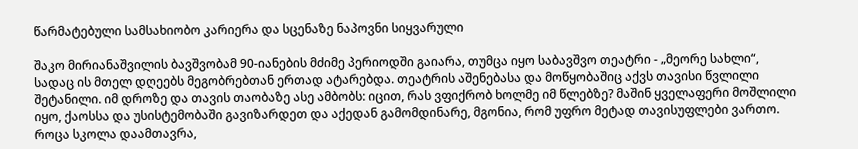წარმატებული სამსახიობო კარიერა და სცენაზე ნაპოვნი სიყვარული

შაკო მირიანაშვილის ბავშვობამ 90-იანების მძიმე პერიოდში გაიარა, თუმცა იყო საბავშვო თეატრი - „მეორე სახლი“, სადაც ის მთელ დღეებს მეგობრებთან ერთად ატარებდა. თეატრის აშენებასა და მოწყობაშიც აქვს თავისი წვლილი შეტანილი. იმ დროზე და თავის თაობაზე ასე ამბობს: იცით, რას ვფიქრობ ხოლმე იმ წლებზე? მაშინ ყველაფერი მოშლილი იყო, ქაოსსა და უსისტემობაში გავიზარდეთ და აქედან გამომდინარე, მგონია, რომ უფრო მეტად თავისუფლები ვართო. როცა სკოლა დაამთავრა,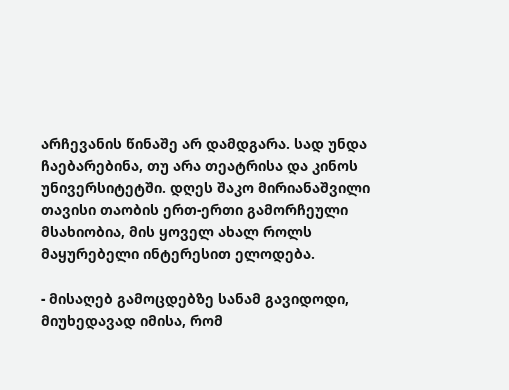არჩევანის წინაშე არ დამდგარა. სად უნდა ჩაებარებინა, თუ არა თეატრისა და კინოს უნივერსიტეტში. დღეს შაკო მირიანაშვილი თავისი თაობის ერთ-ერთი გამორჩეული მსახიობია, მის ყოველ ახალ როლს მაყურებელი ინტერესით ელოდება.

- მისაღებ გამოცდებზე სანამ გავიდოდი, მიუხედავად იმისა, რომ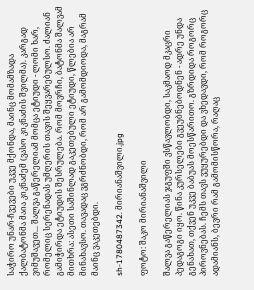საჭირო უნარ-ჩვევები უკვე მქონდა, მაინც მომამზადა ქალბატონმა მაია კიკნაძემ (ვასო კიკნაძის შვილმა). კარგად ვიმუშავეთ... შალვა გაწერელიამ მომცა ეტიუდი - ლომი ხარ, რომელიც სერენადას უმღერის თავის შეყვარებულსო. ძალიან გამიჭირდა ეტიუდის შესრულება. რომ მოვრჩი, ბატონმა შალვამ მითხრა: ასეთი საშინლად გაკეთებული ეტიუდი, წლებია არ მინახავსო. თავადაც ვგრძნობდი, რომ არ გამომდიოდა, მაგრამ მაინც ვაკეთებდი.

sh-1780487342. მირიანაშვილი.jpg

ფოტო: შაკო მირიანაშვილი

შალვა გაწერელიას ჯგუფში ვსწავლობდი, საკმაოდ მკაცრი პედაგოგი იყო. წინა კურსელები გვეუბნებოდნენ - ადრე უნდა გენახათ, თქვენ უკვე ბაბუას მოესწარითო. გზრდიდა როგორც პიროვნებას. ჩემს თავს ვუყურებდი და ვხედავდი, რომ როგორც ადამიანს, ბევრი რამ გამომისწორა, რაღაც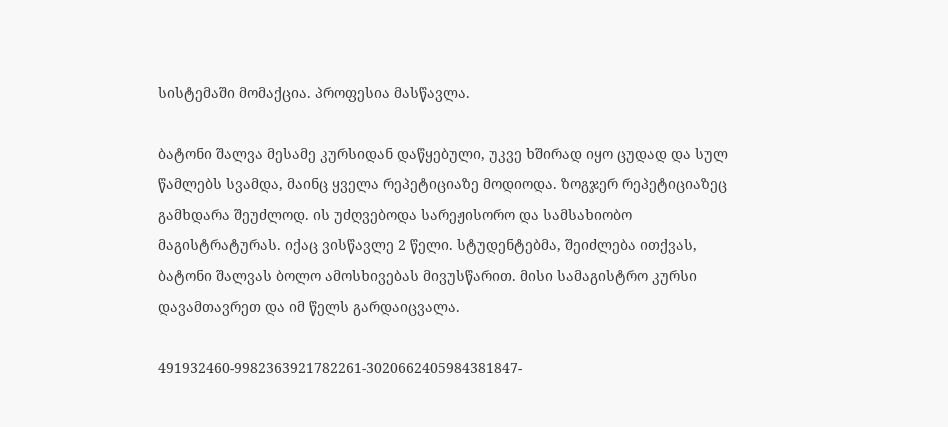სისტემაში მომაქცია. პროფესია მასწავლა.

ბატონი შალვა მესამე კურსიდან დაწყებული, უკვე ხშირად იყო ცუდად და სულ წამლებს სვამდა, მაინც ყველა რეპეტიციაზე მოდიოდა. ზოგჯერ რეპეტიციაზეც გამხდარა შეუძლოდ. ის უძღვებოდა სარეჟისორო და სამსახიობო მაგისტრატურას. იქაც ვისწავლე 2 წელი. სტუდენტებმა, შეიძლება ითქვას, ბატონი შალვას ბოლო ამოსხივებას მივუსწარით. მისი სამაგისტრო კურსი დავამთავრეთ და იმ წელს გარდაიცვალა.

491932460-9982363921782261-3020662405984381847-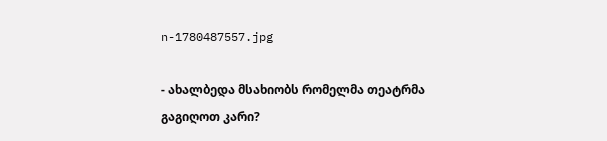n-1780487557.jpg

- ახალბედა მსახიობს რომელმა თეატრმა გაგიღოთ კარი?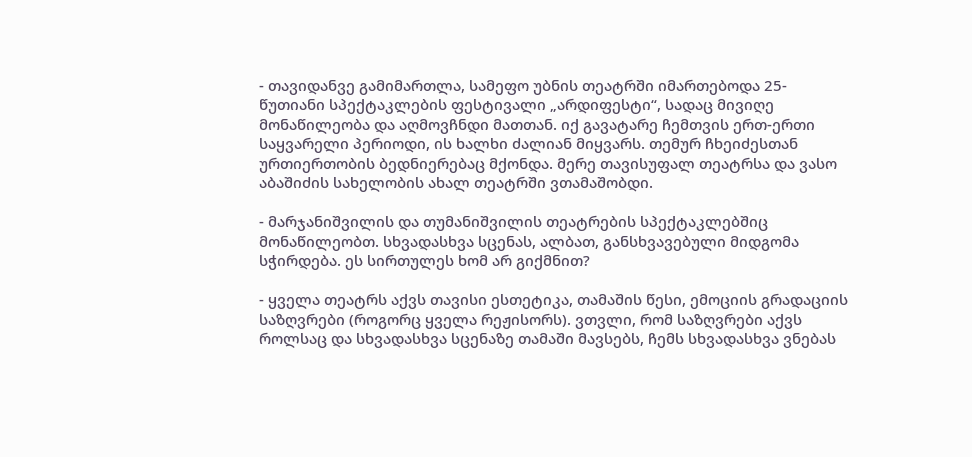- თავიდანვე გამიმართლა, სამეფო უბნის თეატრში იმართებოდა 25-წუთიანი სპექტაკლების ფესტივალი „არდიფესტი“, სადაც მივიღე მონაწილეობა და აღმოვჩნდი მათთან. იქ გავატარე ჩემთვის ერთ-ერთი საყვარელი პერიოდი, ის ხალხი ძალიან მიყვარს. თემურ ჩხეიძესთან ურთიერთობის ბედნიერებაც მქონდა. მერე თავისუფალ თეატრსა და ვასო აბაშიძის სახელობის ახალ თეატრში ვთამაშობდი.

- მარჯანიშვილის და თუმანიშვილის თეატრების სპექტაკლებშიც მონაწილეობთ. სხვადასხვა სცენას, ალბათ, განსხვავებული მიდგომა სჭირდება. ეს სირთულეს ხომ არ გიქმნით?

- ყველა თეატრს აქვს თავისი ესთეტიკა, თამაშის წესი, ემოციის გრადაციის საზღვრები (როგორც ყველა რეჟისორს). ვთვლი, რომ საზღვრები აქვს როლსაც და სხვადასხვა სცენაზე თამაში მავსებს, ჩემს სხვადასხვა ვნებას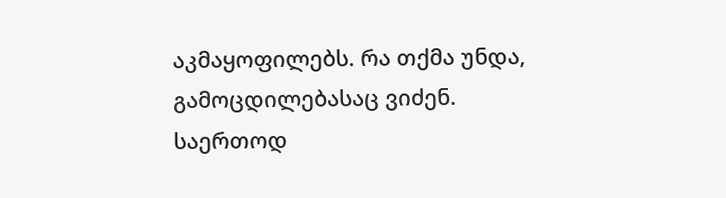აკმაყოფილებს. რა თქმა უნდა, გამოცდილებასაც ვიძენ. საერთოდ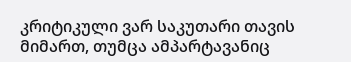კრიტიკული ვარ საკუთარი თავის მიმართ, თუმცა ამპარტავანიც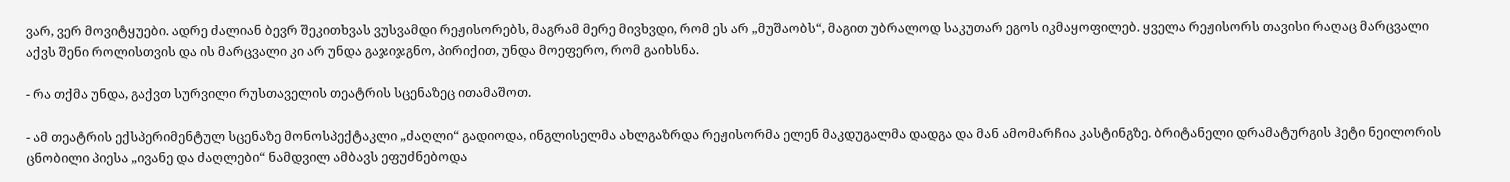ვარ, ვერ მოვიტყუები. ადრე ძალიან ბევრ შეკითხვას ვუსვამდი რეჟისორებს, მაგრამ მერე მივხვდი, რომ ეს არ „მუშაობს“, მაგით უბრალოდ საკუთარ ეგოს იკმაყოფილებ. ყველა რეჟისორს თავისი რაღაც მარცვალი აქვს შენი როლისთვის და ის მარცვალი კი არ უნდა გაჯიჯგნო, პირიქით, უნდა მოეფერო, რომ გაიხსნა.

- რა თქმა უნდა, გაქვთ სურვილი რუსთაველის თეატრის სცენაზეც ითამაშოთ.

- ამ თეატრის ექსპერიმენტულ სცენაზე მონოსპექტაკლი „ძაღლი“ გადიოდა, ინგლისელმა ახლგაზრდა რეჟისორმა ელენ მაკდუგალმა დადგა და მან ამომარჩია კასტინგზე. ბრიტანელი დრამატურგის ჰეტი ნეილორის ცნობილი პიესა „ივანე და ძაღლები“ ნამდვილ ამბავს ეფუძნებოდა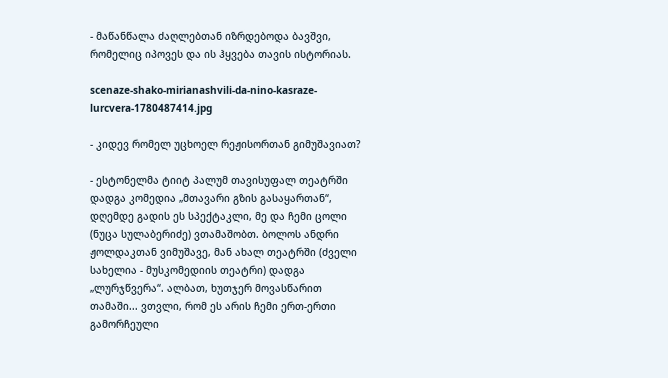- მაწანწალა ძაღლებთან იზრდებოდა ბავშვი, რომელიც იპოვეს და ის ჰყვება თავის ისტორიას.

scenaze-shako-mirianashvili-da-nino-kasraze-lurcvera-1780487414.jpg

- კიდევ რომელ უცხოელ რეჟისორთან გიმუშავიათ?

- ესტონელმა ტიიტ პალუმ თავისუფალ თეატრში დადგა კომედია „მთავარი გზის გასაყართან“, დღემდე გადის ეს სპექტაკლი, მე და ჩემი ცოლი (ნუცა სულაბერიძე) ვთამაშობთ. ბოლოს ანდრი ჟოლდაკთან ვიმუშავე, მან ახალ თეატრში (ძველი სახელია - მუსკომედიის თეატრი) დადგა „ლურჯწვერა“. ალბათ, ხუთჯერ მოვასწარით თამაში... ვთვლი, რომ ეს არის ჩემი ერთ-ერთი გამორჩეული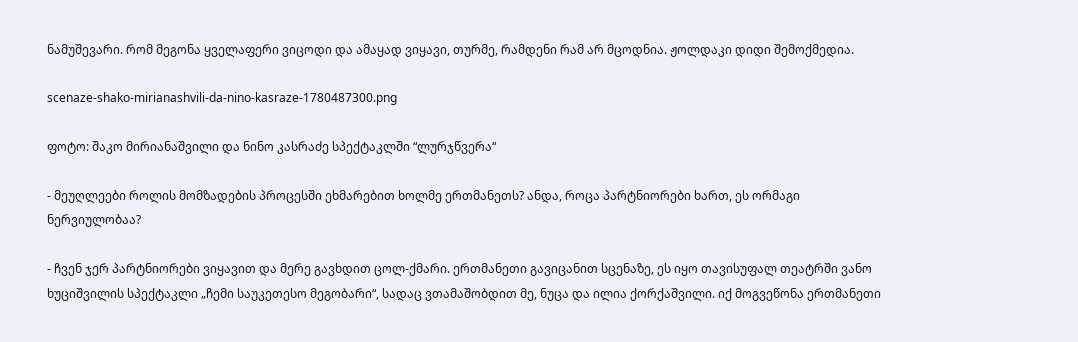ნამუშევარი. რომ მეგონა ყველაფერი ვიცოდი და ამაყად ვიყავი, თურმე, რამდენი რამ არ მცოდნია. ჟოლდაკი დიდი შემოქმედია.

scenaze-shako-mirianashvili-da-nino-kasraze-1780487300.png

ფოტო: შაკო მირიანაშვილი და ნინო კასრაძე სპექტაკლში “ლურჯწვერა“

- მეუღლეები როლის მომზადების პროცესში ეხმარებით ხოლმე ერთმანეთს? ანდა, როცა პარტნიორები ხართ, ეს ორმაგი ნერვიულობაა?

- ჩვენ ჯერ პარტნიორები ვიყავით და მერე გავხდით ცოლ-ქმარი. ერთმანეთი გავიცანით სცენაზე, ეს იყო თავისუფალ თეატრში ვანო ხუციშვილის სპექტაკლი „ჩემი საუკეთესო მეგობარი“, სადაც ვთამაშობდით მე, ნუცა და ილია ქორქაშვილი. იქ მოგვეწონა ერთმანეთი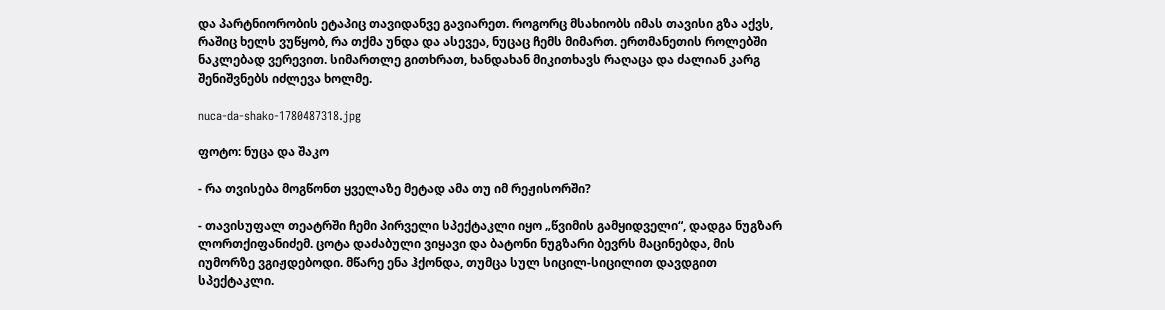და პარტნიორობის ეტაპიც თავიდანვე გავიარეთ. როგორც მსახიობს იმას თავისი გზა აქვს, რაშიც ხელს ვუწყობ, რა თქმა უნდა და ასევეა, ნუცაც ჩემს მიმართ. ერთმანეთის როლებში ნაკლებად ვერევით. სიმართლე გითხრათ, ხანდახან მიკითხავს რაღაცა და ძალიან კარგ შენიშვნებს იძლევა ხოლმე.

nuca-da-shako-1780487318.jpg

ფოტო: ნუცა და შაკო

- რა თვისება მოგწონთ ყველაზე მეტად ამა თუ იმ რეჟისორში?

- თავისუფალ თეატრში ჩემი პირველი სპექტაკლი იყო „წვიმის გამყიდველი“, დადგა ნუგზარ ლორთქიფანიძემ. ცოტა დაძაბული ვიყავი და ბატონი ნუგზარი ბევრს მაცინებდა, მის იუმორზე ვგიჟდებოდი. მწარე ენა ჰქონდა, თუმცა სულ სიცილ-სიცილით დავდგით სპექტაკლი.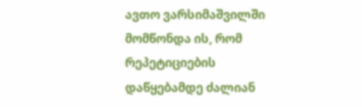ავთო ვარსიმაშვილში მომწონდა ის, რომ რეპეტიციების დაწყებამდე ძალიან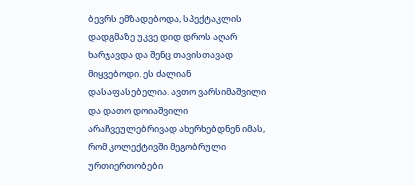ბევრს ემზადებოდა, სპექტაკლის დადგმაზე უკვე დიდ დროს აღარ ხარჯავდა და შენც თავისთავად მიყვებოდი. ეს ძალიან დასაფასებელია. ავთო ვარსიმაშვილი და დათო დოიაშვილი არაჩვეულებრივად ახერხებდნენ იმას, რომ კოლექტივში მეგობრული ურთიერთობები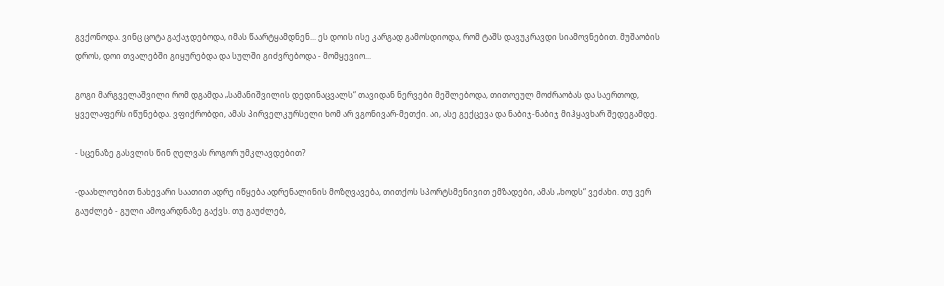გვქონოდა. ვინც ცოტა გაქაჯდებოდა, იმას წაარტყამდნენ... ეს დოის ისე კარგად გამოსდიოდა, რომ ტაშს დავუკრავდი სიამოვნებით. მუშაობის დროს, დოი თვალებში გიყურებდა და სულში გიძვრებოდა - მომყევიო...

გოგი მარგველაშვილი რომ დგამდა „სამანიშვილის დედინაცვალს“ თავიდან ნერვები მეშლებოდა, თითოეულ მოძრაობას და საერთოდ, ყველაფერს იწუნებდა. ვფიქრობდი, ამას პირველკურსელი ხომ არ ვგონივარ-მეთქი. აი, ასე გექცევა და ნაბიჯ-ნაბიჯ მიჰყავხარ შედეგამდე.

- სცენაზე გასვლის წინ ღელვას როგორ უმკლავდებით?

-დაახლოებით ნახევარი საათით ადრე იწყება ადრენალინის მოზღვავება, თითქოს სპორტსმენივით ემზადები, ამას „ხოდს“ ვეძახი. თუ ვერ გაუძლებ - გული ამოვარდნაზე გაქვს. თუ გაუძლებ,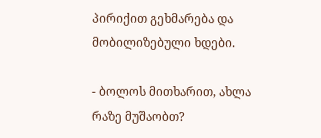პირიქით გეხმარება და მობილიზებული ხდები.

- ბოლოს მითხარით, ახლა რაზე მუშაობთ?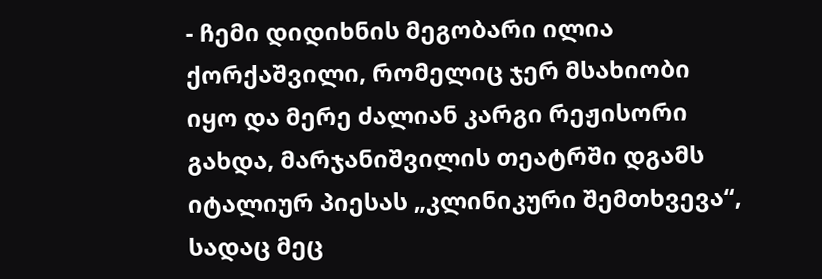- ჩემი დიდიხნის მეგობარი ილია ქორქაშვილი, რომელიც ჯერ მსახიობი იყო და მერე ძალიან კარგი რეჟისორი გახდა, მარჯანიშვილის თეატრში დგამს იტალიურ პიესას „კლინიკური შემთხვევა“, სადაც მეც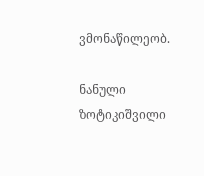ვმონაწილეობ.

ნანული ზოტიკიშვილი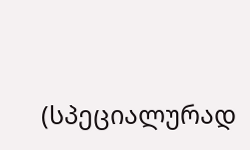(სპეციალურად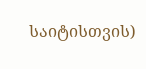საიტისთვის)